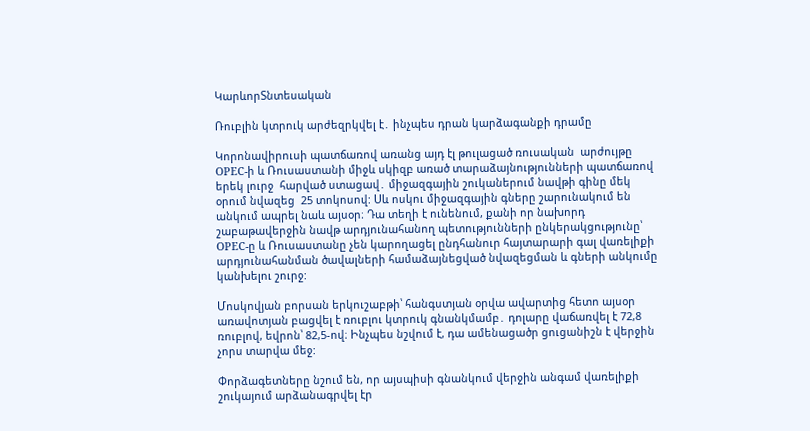ԿարևորՏնտեսական

Ռուբլին կտրուկ արժեզրկվել է․ ինչպես դրան կարձագանքի դրամը

Կորոնավիրուսի պատճառով առանց այդ էլ թուլացած ռուսական  արժույթը OPEC-ի և Ռուսաստանի միջև սկիզբ առած տարաձայնությունների պատճառով երեկ լուրջ  հարված ստացավ․ միջազգային շուկաներում նավթի գինը մեկ օրում նվազեց  25 տոկոսով: Սև ոսկու միջազգային գները շարունակում են անկում ապրել նաև այսօր։ Դա տեղի է ունենում, քանի որ նախորդ շաբաթավերջին նավթ արդյունահանող պետությունների ընկերակցությունը՝ OPEC-ը և Ռուսաստանը չեն կարողացել ընդհանուր հայտարարի գալ վառելիքի արդյունահանման ծավալների համաձայնեցված նվազեցման և գների անկումը կանխելու շուրջ:

Մոսկովյան բորսան երկուշաբթի՝ հանգստյան օրվա ավարտից հետո այսօր առավոտյան բացվել է ռուբլու կտրուկ գնանկմամբ․ դոլարը վաճառվել է 72,8 ռուբլով, եվրոն՝ 82,5-ով։ Ինչպես նշվում է, դա ամենացածր ցուցանիշն է վերջին չորս տարվա մեջ:

Փորձագետները նշում են, որ այսպիսի գնանկում վերջին անգամ վառելիքի շուկայում արձանագրվել էր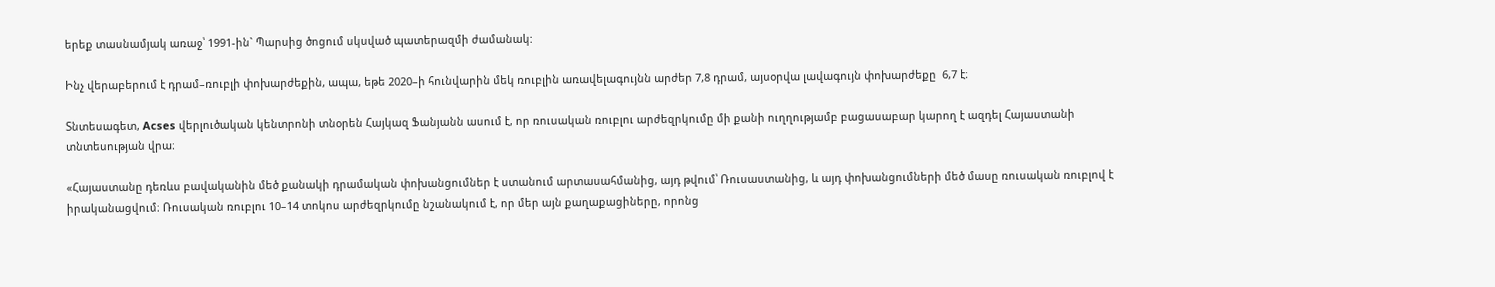երեք տասնամյակ առաջ՝ 1991-ին` Պարսից ծոցում սկսված պատերազմի ժամանակ:

Ինչ վերաբերում է դրամ–ռուբլի փոխարժեքին, ապա, եթե 2020–ի հունվարին մեկ ռուբլին առավելագույնն արժեր 7,8 դրամ, այսօրվա լավագույն փոխարժեքը  6,7 է։

Տնտեսագետ, Acses վերլուծական կենտրոնի տնօրեն Հայկազ Ֆանյանն ասում է, որ ռուսական ռուբլու արժեզրկումը մի քանի ուղղությամբ բացասաբար կարող է ազդել Հայաստանի տնտեսության վրա։

«Հայաստանը դեռևս բավականին մեծ քանակի դրամական փոխանցումներ է ստանում արտասահմանից, այդ թվում՝ Ռուսաստանից, և այդ փոխանցումների մեծ մասը ռուսական ռուբլով է իրականացվում։ Ռուսական ռուբլու 10–14 տոկոս արժեզրկումը նշանակում է, որ մեր այն քաղաքացիները, որոնց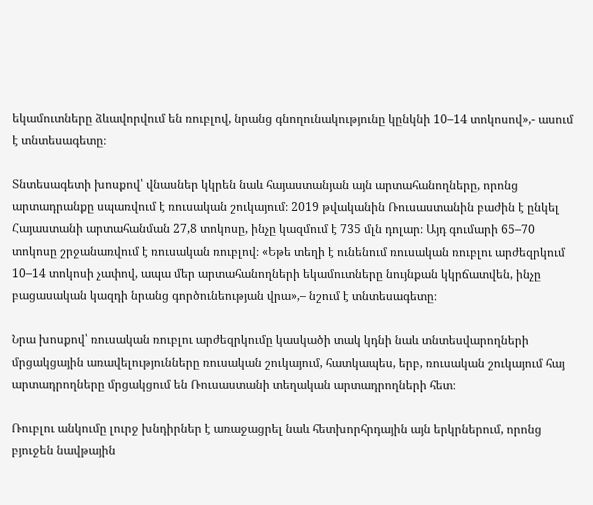եկամուտները ձևավորվում են ռուբլով, նրանց գնողունակությունը կընկնի 10–14 տոկոսով»,- ասում է տնտեսագետը։

Տնտեսագետի խոսքով՝ վնասներ կկրեն նաև հայաստանյան այն արտահանողները, որոնց արտադրանքը սպառվում է ռուսական շուկայում։ 2019 թվականին Ռուսաստանին բաժին է ընկել Հայաստանի արտահանման 27,8 տոկոսը, ինչը կազմում է 735 մլն դոլար։ Այդ գումարի 65–70 տոկոսը շրջանառվում է ռուսական ռուբլով։ «Եթե տեղի է ունենում ռուսական ռուբլու արժեզրկում 10–14 տոկոսի չափով, ապա մեր արտահանողների եկամուտները նույնքան կկրճատվեն, ինչը բացասական կազդի նրանց գործունեության վրա»,– նշում է տնտեսագետը։

Նրա խոսքով՝ ռուսական ռուբլու արժեզրկումը կասկածի տակ կդնի նաև տնտեսվարողների մրցակցային առավելությունները ռուսական շուկայում, հատկապես, երբ, ռուսական շուկայում հայ արտադրողները մրցակցում են Ռուսաստանի տեղական արտադրողների հետ։

Ռուբլու անկումը լուրջ խնդիրներ է առաջացրել նաև հետխորհրդային այն երկրներում, որոնց բյուջեն նավթային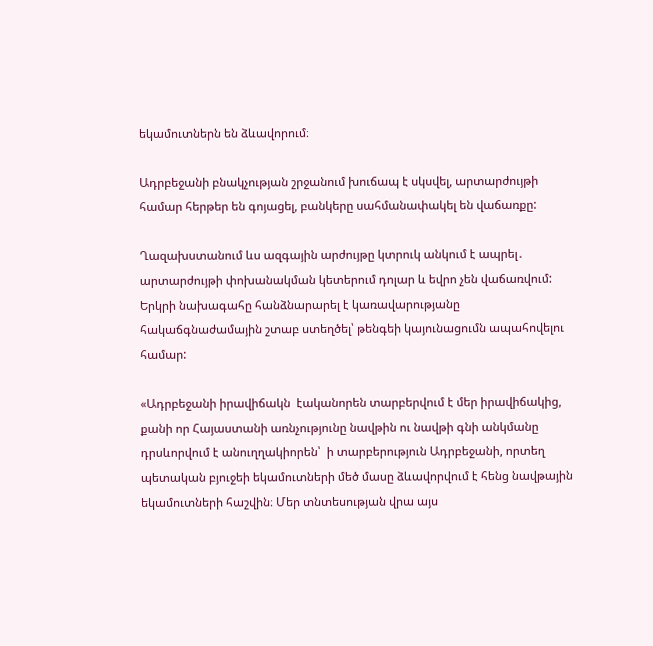եկամուտներն են ձևավորում։

Ադրբեջանի բնակչության շրջանում խուճապ է սկսվել, արտարժույթի համար հերթեր են գոյացել, բանկերը սահմանափակել են վաճառքը:

Ղազախստանում ևս ազգային արժույթը կտրուկ անկում է ապրել․ արտարժույթի փոխանակման կետերում դոլար և եվրո չեն վաճառվում: Երկրի նախագահը հանձնարարել է կառավարությանը հակաճգնաժամային շտաբ ստեղծել՝ թենգեի կայունացումն ապահովելու համար:

«Ադրբեջանի իրավիճակն  էականորեն տարբերվում է մեր իրավիճակից, քանի որ Հայաստանի առնչությունը նավթին ու նավթի գնի անկմանը դրսևորվում է անուղղակիորեն՝  ի տարբերություն Ադրբեջանի, որտեղ պետական բյուջեի եկամուտների մեծ մասը ձևավորվում է հենց նավթային եկամուտների հաշվին։ Մեր տնտեսության վրա այս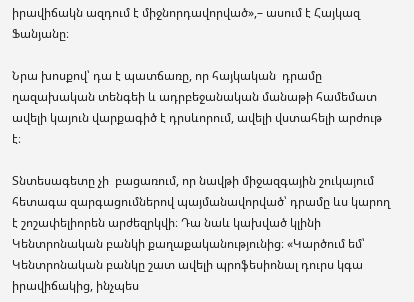իրավիճակն ազդում է միջնորդավորված»,– ասում է Հայկազ Ֆանյանը։

Նրա խոսքով՝ դա է պատճառը, որ հայկական  դրամը ղազախական տենգեի և ադրբեջանական մանաթի համեմատ ավելի կայուն վարքագիծ է դրսևորում, ավելի վստահելի արժութ է։

Տնտեսագետը չի  բացառում, որ նավթի միջազգային շուկայում հետագա զարգացումներով պայմանավորված՝ դրամը ևս կարող է շոշափելիորեն արժեզրկվի։ Դա նաև կախված կլինի Կենտրոնական բանկի քաղաքականությունից։ «Կարծում եմ՝ Կենտրոնական բանկը շատ ավելի պրոֆեսիոնալ դուրս կգա իրավիճակից, ինչպես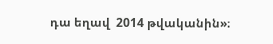դա եղավ  2014 թվականին»։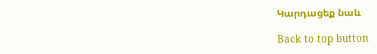Կարդացեք նաև

Back to top button